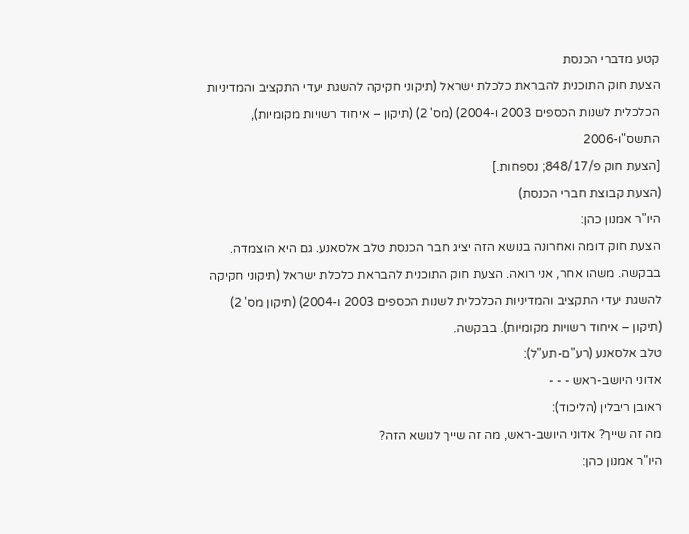קטע מדברי הכנסת
הצעת חוק התוכנית להבראת כלכלת ישראל (תיקוני חקיקה להשגת יעדי התקציב והמדיניות הכלכלית לשנות הכספים 2003 ו-2004) (מס' 2) (תיקון – איחוד רשויות מקומיות), התשס"ו-2006
[הצעת חוק פ/848/17; נספחות.]
(הצעת קבוצת חברי הכנסת)
היו"ר אמנון כהן:
הצעת חוק דומה ואחרונה בנושא הזה יציג חבר הכנסת טלב אלסאנע. גם היא הוצמדה. בבקשה. משהו אחר, אני רואה. הצעת חוק התוכנית להבראת כלכלת ישראל (תיקוני חקיקה להשגת יעדי התקציב והמדיניות הכלכלית לשנות הכספים 2003 ו-2004) (תיקון מס' 2) (תיקון – איחוד רשויות מקומיות). בבקשה.
טלב אלסאנע (רע"ם-תע"ל):
אדוני היושב-ראש - - -
ראובן ריבלין (הליכוד):
מה זה שייך? אדוני היושב-ראש, מה זה שייך לנושא הזה?
היו"ר אמנון כהן: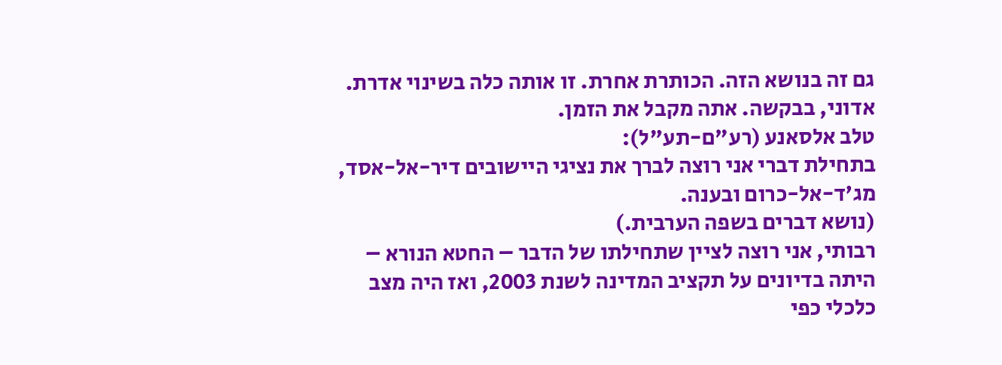גם זה בנושא הזה. הכותרת אחרת. זו אותה כלה בשינוי אדרת. אדוני, בבקשה. אתה מקבל את הזמן.
טלב אלסאנע (רע"ם-תע"ל):
בתחילת דברי אני רוצה לברך את נציגי היישובים דיר-אל-אסד, מג'ד-אל-כרום ובענה.
(נושא דברים בשפה הערבית.)
רבותי, אני רוצה לציין שתחילתו של הדבר – החטא הנורא – היתה בדיונים על תקציב המדינה לשנת 2003, ואז היה מצב כלכלי כפי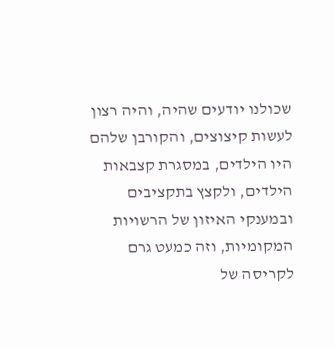שכולנו יודעים שהיה, והיה רצון לעשות קיצוצים, והקורבן שלהם היו הילדים, במסגרת קצבאות הילדים, ולקצץ בתקציבים ובמענקי האיזון של הרשויות המקומיות, וזה כמעט גרם לקריסה של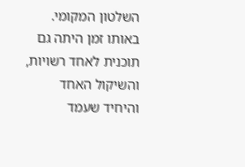השלטון המקומי. באותו זמן היתה גם תוכנית לאחד רשויות, והשיקול האחד והיחיד שעמד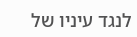לנגד עיניו של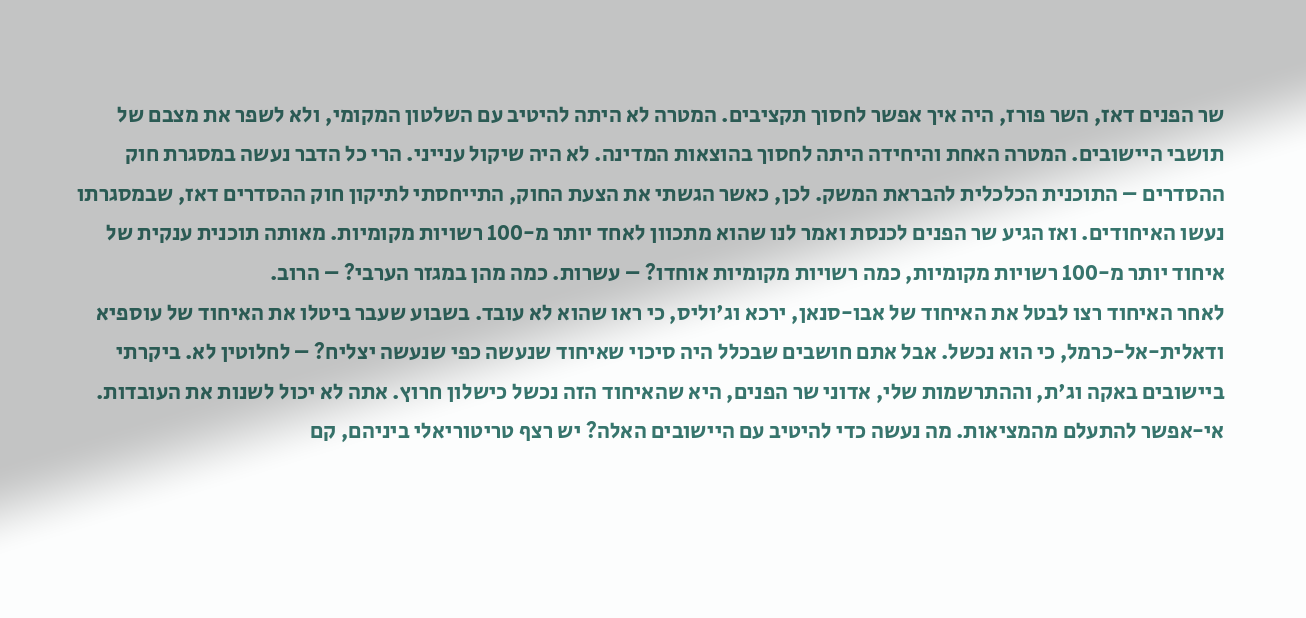שר הפנים דאז, השר פורז, היה איך אפשר לחסוך תקציבים. המטרה לא היתה להיטיב עם השלטון המקומי, ולא לשפר את מצבם של תושבי היישובים. המטרה האחת והיחידה היתה לחסוך בהוצאות המדינה. לא היה שיקול ענייני. הרי כל הדבר נעשה במסגרת חוק ההסדרים – התוכנית הכלכלית להבראת המשק. לכן, כאשר הגשתי את הצעת החוק, התייחסתי לתיקון חוק ההסדרים דאז, שבמסגרתו נעשו האיחודים. ואז הגיע שר הפנים לכנסת ואמר לנו שהוא מתכוון לאחד יותר מ-100 רשויות מקומיות. מאותה תוכנית ענקית של איחוד יותר מ-100 רשויות מקומיות, כמה רשויות מקומיות אוחדו? – עשרות. כמה מהן במגזר הערבי? – הרוב.
לאחר האיחוד רצו לבטל את האיחוד של אבו-סנאן, ירכא וג'וליס, כי ראו שהוא לא עובד. בשבוע שעבר ביטלו את האיחוד של עוספיא ודאלית-אל-כרמל, כי הוא נכשל. אבל אתם חושבים שבכלל היה סיכוי שאיחוד שנעשה כפי שנעשה יצליח? – לחלוטין לא. ביקרתי ביישובים באקה וג'ת, וההתרשמות שלי, אדוני שר הפנים, היא שהאיחוד הזה נכשל כישלון חרוץ. אתה לא יכול לשנות את העובדות. אי-אפשר להתעלם מהמציאות. מה נעשה כדי להיטיב עם היישובים האלה? יש רצף טריטוריאלי ביניהם, קם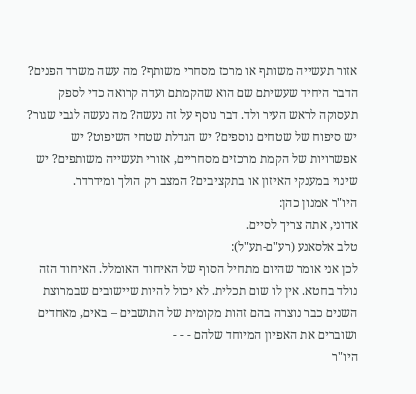אזור תעשייה משותף או מרכז מסחרי משותף? מה עשה משרד הפנים? הדבר היחיד שעשיתם שם הוא שהקמתם ועדה קרואה כדי לספק תעסוקה לראש העיר ולד. דבר נוסף על זה נעשה? מה נעשה לגבי שגור? יש סיפוח של שטחים נוספים? יש הגדלת שטחי השיפוט? יש אפשרויות של הקמת מרכזים מסחריים, אזורי תעשייה משותפים? יש שינוי במענקי האיזון או בתקציבים? המצב רק הולך ומידרדר.
היו"ר אמנון כהן:
אדוני, אתה צריך לסיים.
טלב אלסאנע (רע"ם-תע"ל):
לכן אני אומר שהיום מתחיל הסוף של האיחוד האומלל. האיחוד הזה נולד בחטא. אין לו שום תכלית. לא יכול להיות שיישובים שבמרוצת השנים כבר נוצרה בהם זהות מקומית של התושבים – באים, מאחדים ושוברים את האפיון המיוחד שלהם - - -
היו"ר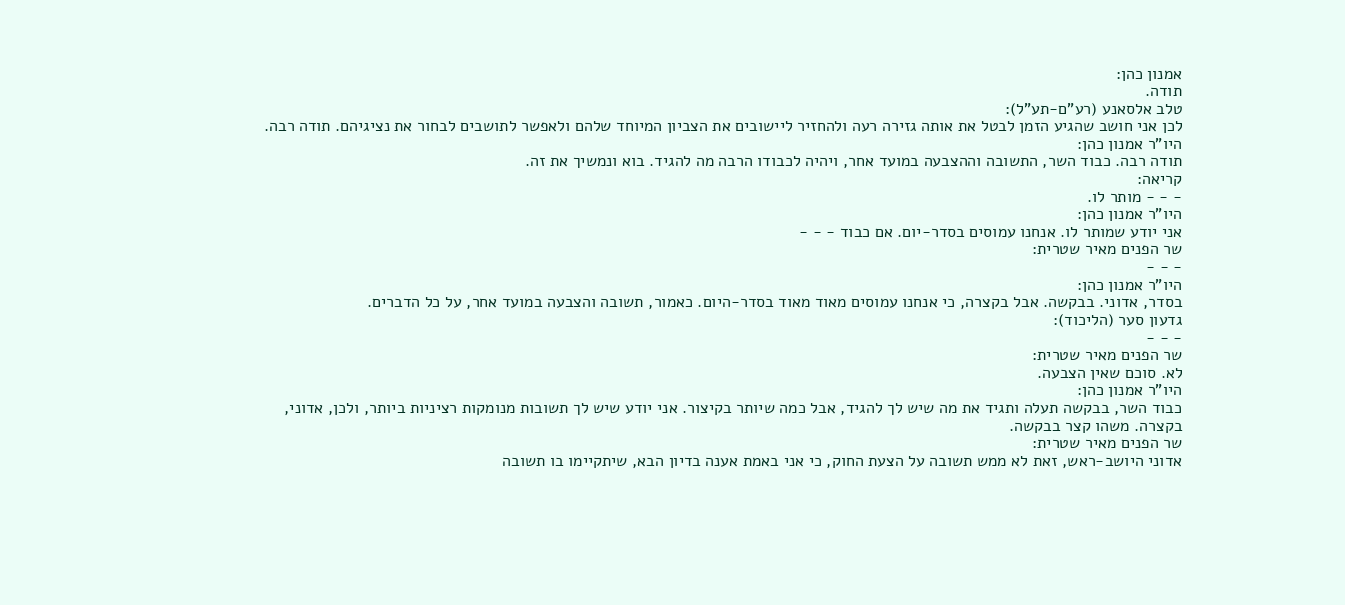אמנון כהן:
תודה.
טלב אלסאנע (רע"ם-תע"ל):
לכן אני חושב שהגיע הזמן לבטל את אותה גזירה רעה ולהחזיר ליישובים את הצביון המיוחד שלהם ולאפשר לתושבים לבחור את נציגיהם. תודה רבה.
היו"ר אמנון כהן:
תודה רבה. כבוד השר, התשובה וההצבעה במועד אחר, ויהיה לכבודו הרבה מה להגיד. בוא ונמשיך את זה.
קריאה:
- - - מותר לו.
היו"ר אמנון כהן:
אני יודע שמותר לו. אנחנו עמוסים בסדר-יום. אם כבוד - - -
שר הפנים מאיר שטרית:
- - -
היו"ר אמנון כהן:
בסדר, אדוני. בבקשה. אבל בקצרה, כי אנחנו עמוסים מאוד מאוד בסדר-היום. כאמור, תשובה והצבעה במועד אחר, על כל הדברים.
גדעון סער (הליכוד):
- - -
שר הפנים מאיר שטרית:
לא. סוכם שאין הצבעה.
היו"ר אמנון כהן:
כבוד השר, בבקשה תעלה ותגיד את מה שיש לך להגיד, אבל כמה שיותר בקיצור. אני יודע שיש לך תשובות מנומקות רציניות ביותר, ולכן, אדוני, בקצרה. משהו קצר בבקשה.
שר הפנים מאיר שטרית:
אדוני היושב-ראש, זאת לא ממש תשובה על הצעת החוק, כי אני באמת אענה בדיון הבא, שיתקיימו בו תשובה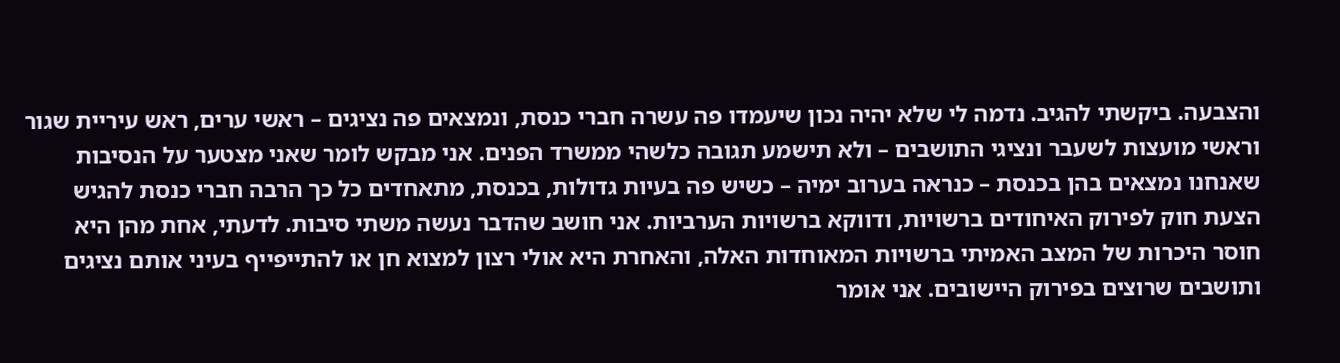והצבעה. ביקשתי להגיב. נדמה לי שלא יהיה נכון שיעמדו פה עשרה חברי כנסת, ונמצאים פה נציגים – ראשי ערים, ראש עיריית שגור וראשי מועצות לשעבר ונציגי התושבים – ולא תישמע תגובה כלשהי ממשרד הפנים. אני מבקש לומר שאני מצטער על הנסיבות שאנחנו נמצאים בהן בכנסת – כנראה בערוב ימיה – כשיש פה בעיות גדולות, בכנסת, מתאחדים כל כך הרבה חברי כנסת להגיש הצעת חוק לפירוק האיחודים ברשויות, ודווקא ברשויות הערביות. אני חושב שהדבר נעשה משתי סיבות. לדעתי, אחת מהן היא חוסר היכרות של המצב האמיתי ברשויות המאוחדות האלה, והאחרת היא אולי רצון למצוא חן או להתייפייף בעיני אותם נציגים ותושבים שרוצים בפירוק היישובים. אני אומר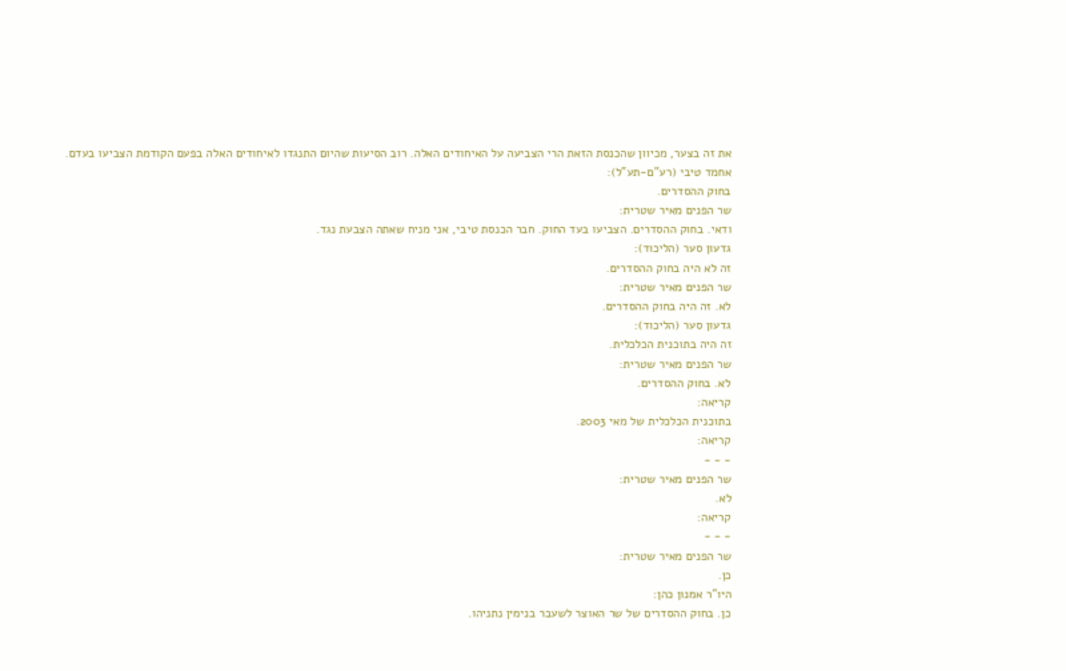את זה בצער, מכיוון שהכנסת הזאת הרי הצביעה על האיחודים האלה. רוב הסיעות שהיום התנגדו לאיחודים האלה בפעם הקודמת הצביעו בעדם.
אחמד טיבי (רע"ם-תע"ל):
בחוק ההסדרים.
שר הפנים מאיר שטרית:
ודאי. בחוק ההסדרים. הצביעו בעד החוק. חבר הכנסת טיבי, אני מניח שאתה הצבעת נגד.
גדעון סער (הליכוד):
זה לא היה בחוק ההסדרים.
שר הפנים מאיר שטרית:
לא. זה היה בחוק ההסדרים.
גדעון סער (הליכוד):
זה היה בתוכנית הכלכלית.
שר הפנים מאיר שטרית:
לא. בחוק ההסדרים.
קריאה:
בתוכנית הכלכלית של מאי 2003.
קריאה:
- - -
שר הפנים מאיר שטרית:
לא.
קריאה:
- - -
שר הפנים מאיר שטרית:
כן.
היו"ר אמנון כהן:
כן. בחוק ההסדרים של שר האוצר לשעבר בנימין נתניהו.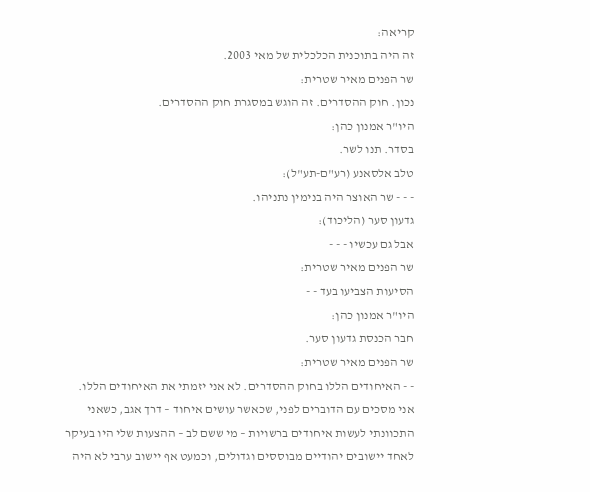קריאה:
זה היה בתוכנית הכלכלית של מאי 2003.
שר הפנים מאיר שטרית:
נכון. חוק ההסדרים. זה הוגש במסגרת חוק ההסדרים.
היו"ר אמנון כהן:
בסדר. תנו לשר.
טלב אלסאנע (רע"ם-תע"ל):
- - - שר האוצר היה בנימין נתניהו.
גדעון סער (הליכוד):
אבל גם עכשיו - - -
שר הפנים מאיר שטרית:
הסיעות הצביעו בעד - -
היו"ר אמנון כהן:
חבר הכנסת גדעון סער.
שר הפנים מאיר שטרית:
- - האיחודים הללו בחוק ההסדרים. לא אני יזמתי את האיחודים הללו. אני מסכים עם הדוברים לפני, שכאשר עושים איחוד – דרך אגב, כשאני התכוונתי לעשות איחודים ברשויות – מי ששם לב – ההצעות שלי היו בעיקר לאחד יישובים יהודיים מבוססים וגדולים, וכמעט אף יישוב ערבי לא היה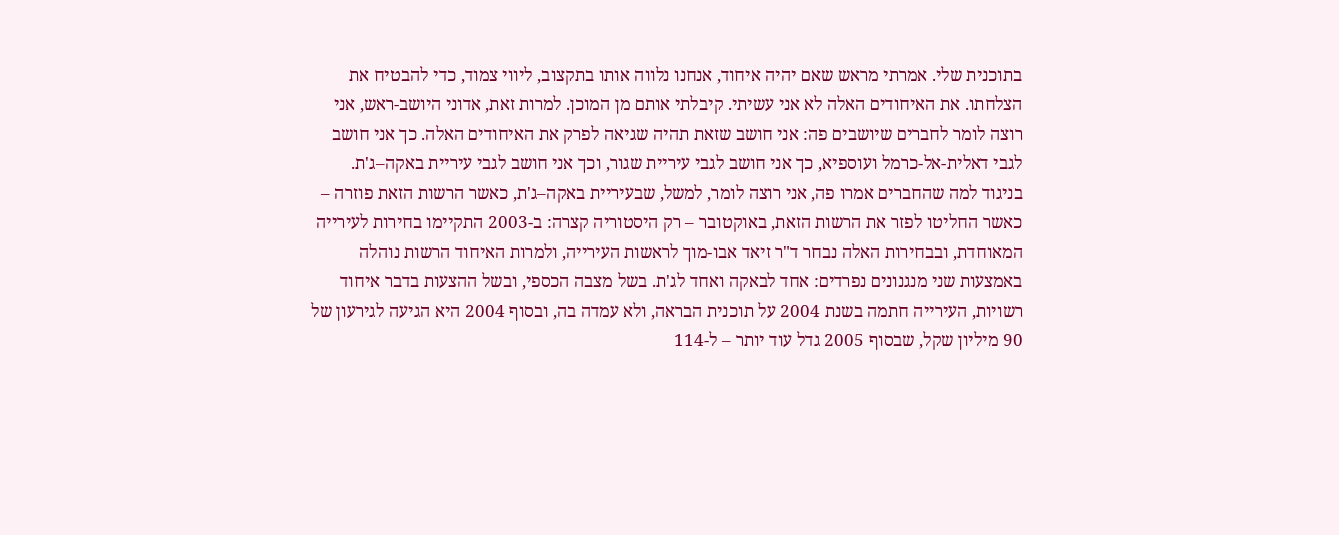בתוכנית שלי. אמרתי מראש שאם יהיה איחוד, אנחנו נלווה אותו בתקצוב, ליווי צמוד, כדי להבטיח את הצלחתו. את האיחודים האלה לא אני עשיתי. קיבלתי אותם מן המוכן. למרות זאת, אדוני היושב-ראש, אני רוצה לומר לחברים שיושבים פה: אני חושב שזאת תהיה שגיאה לפרק את האיחודים האלה. כך אני חושב לגבי דאלית-אל-כרמל ועוספיא, כך אני חושב לגבי עיריית שגור, וכך אני חושב לגבי עיריית באקה–ג'ת. בניגוד למה שהחברים אמרו פה, אני רוצה לומר, למשל, שבעיריית באקה–ג'ת, כאשר הרשות הזאת פוזרה – כאשר החליטו לפזר את הרשות הזאת, באוקטובר – רק היסטוריה קצרה: ב-2003 התקיימו בחירות לעירייה המאוחדת, ובבחירות האלה נבחר ד"ר זיאד אבו-מוך לראשות העירייה, ולמרות האיחוד הרשות נוהלה באמצעות שני מנגנונים נפרדים: אחד לבאקה ואחד לג'ת. בשל מצבה הכספי, ובשל ההצעות בדבר איחוד רשויות, העירייה חתמה בשנת 2004 על תוכנית הבראה, ולא עמדה בה, ובסוף 2004 היא הגיעה לגירעון של 90 מיליון שקל, שבסוף 2005 גדל עוד יותר – ל-114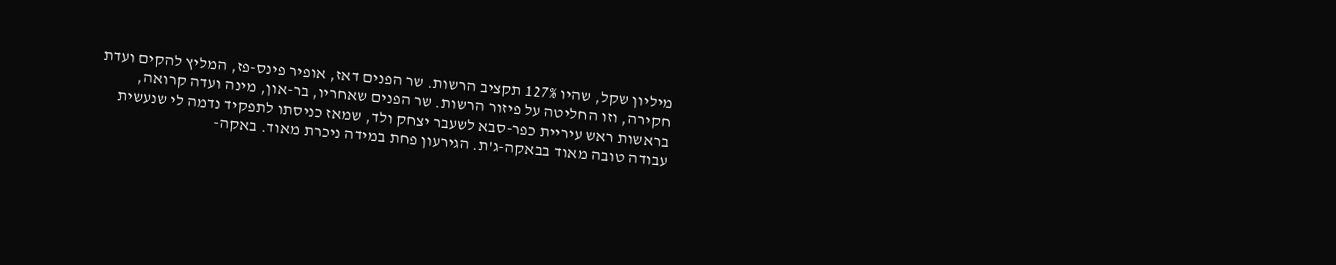מיליון שקל, שהיו 127% תקציב הרשות. שר הפנים דאז, אופיר פינס-פז, המליץ להקים ועדת חקירה, וזו החליטה על פיזור הרשות. שר הפנים שאחריו, בר-און, מינה ועדה קרואה, בראשות ראש עיריית כפר-סבא לשעבר יצחק ולד, שמאז כניסתו לתפקיד נדמה לי שנעשית עבודה טובה מאוד בבאקה-ג'ת. הגירעון פחת במידה ניכרת מאוד. באקה-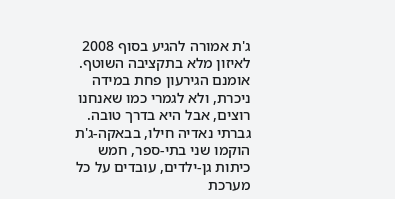ג'ת אמורה להגיע בסוף 2008 לאיזון מלא בתקציבה השוטף. אומנם הגירעון פחת במידה ניכרת, ולא לגמרי כמו שאנחנו רוצים, אבל היא בדרך טובה. גברתי נאדיה חילו, בבאקה-ג'ת הוקמו שני בתי-ספר, חמש כיתות גן-ילדים, עובדים על כל מערכת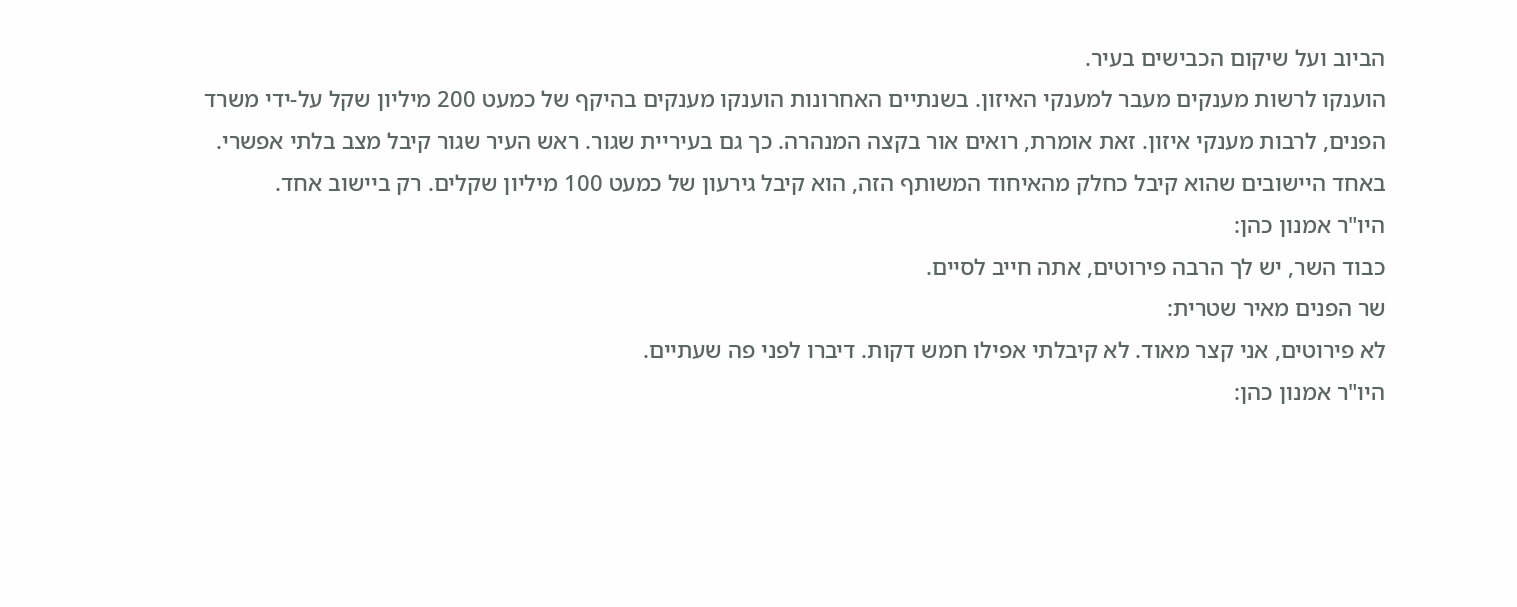הביוב ועל שיקום הכבישים בעיר.
הוענקו לרשות מענקים מעבר למענקי האיזון. בשנתיים האחרונות הוענקו מענקים בהיקף של כמעט 200 מיליון שקל על-ידי משרד הפנים, לרבות מענקי איזון. זאת אומרת, רואים אור בקצה המנהרה. כך גם בעיריית שגור. ראש העיר שגור קיבל מצב בלתי אפשרי. באחד היישובים שהוא קיבל כחלק מהאיחוד המשותף הזה, הוא קיבל גירעון של כמעט 100 מיליון שקלים. רק ביישוב אחד.
היו"ר אמנון כהן:
כבוד השר, יש לך הרבה פירוטים, אתה חייב לסיים.
שר הפנים מאיר שטרית:
לא פירוטים, אני קצר מאוד. לא קיבלתי אפילו חמש דקות. דיברו לפני פה שעתיים.
היו"ר אמנון כהן: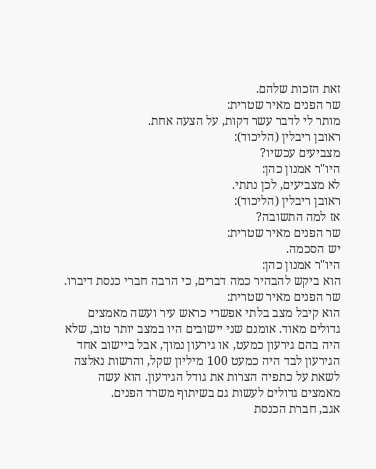זאת הזכות שלהם.
שר הפנים מאיר שטרית:
מותר לי לדבר עשר דקות, על הצעה אחת.
ראובן ריבלין (הליכוד):
מצביעים עכשיו?
היו"ר אמנון כהן:
לא מצביעים, לכן נתתי.
ראובן ריבלין (הליכוד):
אז למה התשובה?
שר הפנים מאיר שטרית:
יש הסכמה.
היו"ר אמנון כהן:
הוא ביקש להבהיר כמה דברים, כי הרבה חברי כנסת דיברו.
שר הפנים מאיר שטרית:
הוא קיבל מצב בלתי אפשרי כראש עיר ועשה מאמצים גדולים מאוד. אומנם שני יישובים היו במצב יותר טוב, שלא היה בהם גירעון כמעט, או גירעון נמוך, אבל ביישוב אחד הגירעון לבד היה כמעט 100 מיליון שקל, והרשות נאלצה לשאת על כתפיה הצרות את גודל הגירעון. הוא עשה מאמצים גדולים לעשות גם בשיתוף משרד הפנים.
אגב, חברת הכנסת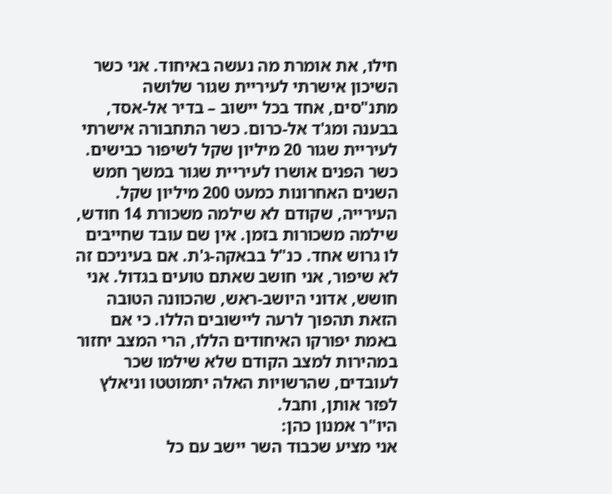חילו, את אומרת מה נעשה באיחוד. אני כשר השיכון אישרתי לעיריית שגור שלושה מתנ"סים, אחד בכל יישוב – בדיר אל-אסד, בבענה ומג'ד אל-כרום. כשר התחבורה אישרתי לעיריית שגור 20 מיליון שקל לשיפור כבישים. כשר הפנים אושרו לעיריית שגור במשך חמש השנים האחרונות כמעט 200 מיליון שקל. העירייה, שקודם לא שילמה משכורת 14 חודש, שילמה משכורות בזמן. אין שם עובד שחייבים לו גרוש אחד. כנ"ל בבאקה-ג'ת. אם בעיניכם זה לא שיפור, אני חושב שאתם טועים בגדול. אני חושש, אדוני היושב-ראש, שהכוונה הטובה הזאת תהפוך לרעה ליישובים הללו. כי אם באמת יפורקו האיחודים הללו, הרי המצב יחזור במהירות למצב הקודם שלא שילמו שכר לעובדים, שהרשויות האלה יתמוטטו וניאלץ לפזר אותן, וחבל.
היו"ר אמנון כהן:
אני מציע שכבוד השר יישב עם כל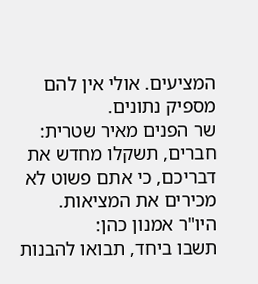המציעים. אולי אין להם מספיק נתונים.
שר הפנים מאיר שטרית:
חברים, תשקלו מחדש את דבריכם, כי אתם פשוט לא מכירים את המציאות.
היו"ר אמנון כהן:
תשבו ביחד, תבואו להבנות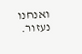ואנחנו נעזור.